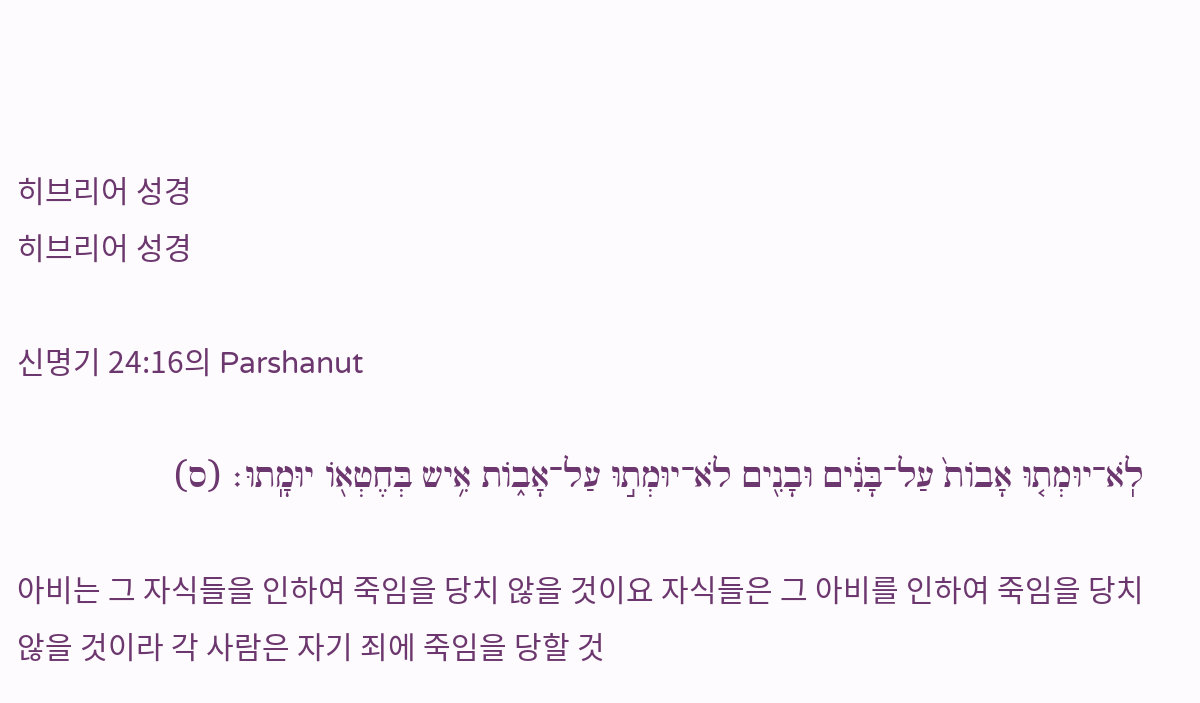히브리어 성경
히브리어 성경

신명기 24:16의 Parshanut

לֹֽא־יוּמְת֤וּ אָבוֹת֙ עַל־בָּנִ֔ים וּבָנִ֖ים לֹא־יוּמְת֣וּ עַל־אָב֑וֹת אִ֥יש בְּחֶטְא֖וֹ יוּמָֽתוּ׃ (ס)

아비는 그 자식들을 인하여 죽임을 당치 않을 것이요 자식들은 그 아비를 인하여 죽임을 당치 않을 것이라 각 사람은 자기 죄에 죽임을 당할 것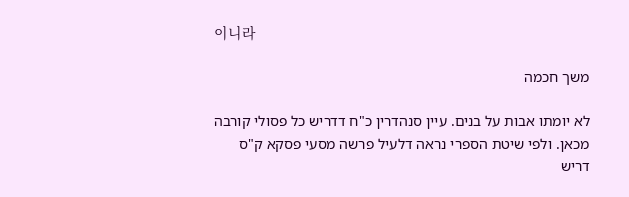이니라

משך חכמה

לא יומתו אבות על בנים. עיין סנהדרין כ"ח דדריש כל פסולי קורבה מכאן. ולפי שיטת הספרי נראה דלעיל פרשה מסעי פסקא ק"ס דריש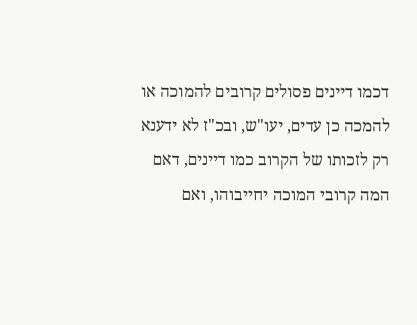דכמו דיינים פסולים קרובים להמוכה או להמכה כן עדים, יעו"ש, ובכ"ז לא ידענא רק לזכותו של הקרוב כמו דיינים, דאם המה קרובי המוכה יחייבוהו, ואם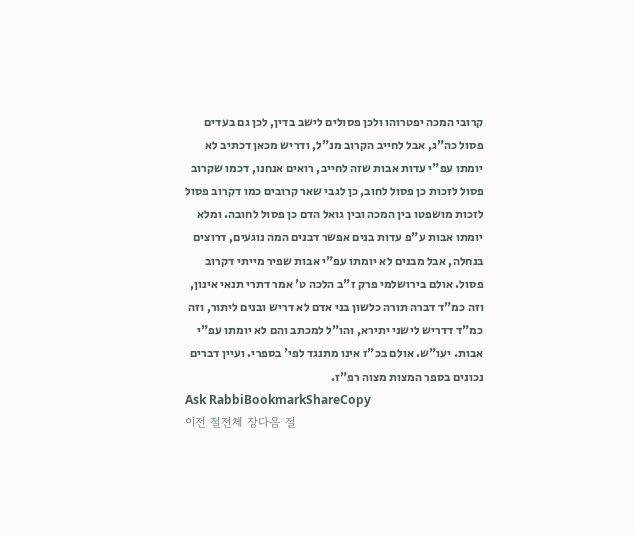קרובי המכה יפטרוהו ולכן פסולים לישב בדין, לכן גם בעדים פסול כה"ג, אבל לחייב הקרוב מנ"ל, ודריש מכאן דכתיב לא יומתו עפ"י עדות אבות שזה לחייב, רואים אנחנו, דכמו שקרוב פסול לזכות כן פסול לחוב, כן לגבי שאר קרובים כמו דקרוב פסול לזכות מושפטו בין המכה ובין גואל הדם כן פסול לחובה. ומלא יומתו אבות ע"פ עדות בנים אפשר דבנים המה נוגעים, דרוצים בנחלה, אבל מבנים לא יומתו עפ"י אבות שפיר מייתי דקרוב פסול. אולם בירושלמי פרק ז"ב הלכה ט' אמר דתרי תנאי אינון, וזה כמ"ד דברה תורה כלשון בני אדם לא דריש ובנים ליתור, וזה כמ"ד דדריש לישני יתירא, והו"ל למכתב והם לא יומתו עפ"י אבות. יעו"ש. אולם בכ"ז אינו מתנגד לפי' בספרי. ועיין דברים נכונים בספר המצות מצוה רפ"ז.
Ask RabbiBookmarkShareCopy
이전 절전체 장다음 절